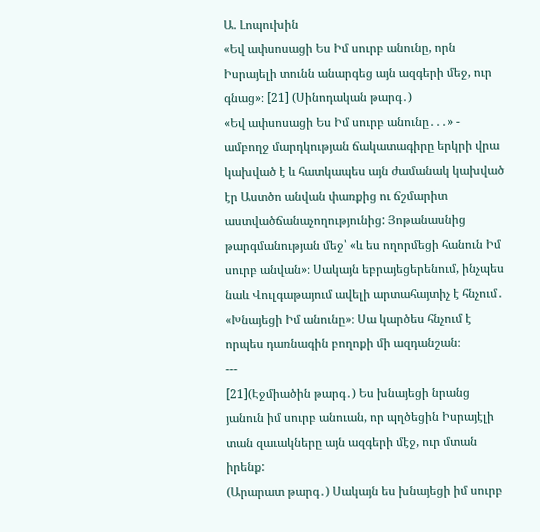Ա. Լոպուխին
«Եվ ափսոսացի Ես Իմ սուրբ անունը, որն Իսրայելի տունն անարգեց այն ազգերի մեջ, ուր գնաց»։ [21] (Սինոդական թարգ․)
«Եվ ափսոսացի Ես Իմ սուրբ անունը․․․» - ամբողջ մարդկության ճակատագիրը երկրի վրա կախված է և հատկապես այն ժամանակ կախված էր Աստծո անվան փառքից ու ճշմարիտ աստվածճանաչողությունից: Յոթանասնից թարգմանության մեջ՝ «և ես ողորմեցի հանուն Իմ սուրբ անվան»։ Սակայն եբրայեցերենում, ինչպես նաև Վուլգաթայում ավելի արտահայտիչ է հնչում․ «Խնայեցի Իմ անունը»։ Սա կարծես հնչում է որպես դառնագին բողոքի մի ազդանշան։
---
[21](Էջմիածին թարգ․) Ես խնայեցի նրանց յանուն իմ սուրբ անուան, որ պղծեցին Իսրայէլի տան զաւակները այն ազգերի մէջ, ուր մտան իրենք:
(Արարատ թարգ․) Սակայն ես խնայեցի իմ սուրբ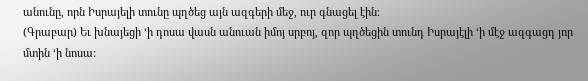անունը, որն Իսրայելի տունը պղծեց այն ազգերի մեջ, ուր գնացել էին։
(Գրաբար) Եւ խնայեցի ‘ի դոսա վասն անուան իմոյ սրբոյ, զոր պղծեցին տունդ Իսրայէլի ‘ի մէջ ազգացդ յոր մտին ‘ի նոսա: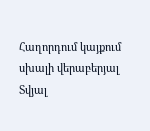Հաղորդում կայքում սխալի վերաբերյալ
Տվյալ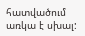հատվածում առկա է սխալ: